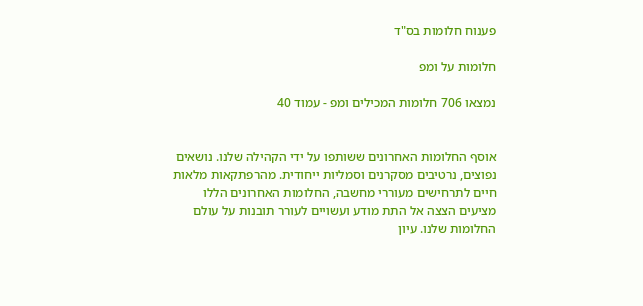פענוח חלומות בס"ד

חלומות על ומפ

נמצאו 706 חלומות המכילים ומפ - עמוד 40


אוסף החלומות האחרונים ששותפו על ידי הקהילה שלנו. נושאים נפוצים, נרטיבים מסקרנים וסמליות ייחודית. מהרפתקאות מלאות חיים לתרחישים מעוררי מחשבה, החלומות האחרונים הללו מציעים הצצה אל התת מודע ועשויים לעורר תובנות על עולם החלומות שלנו. עיון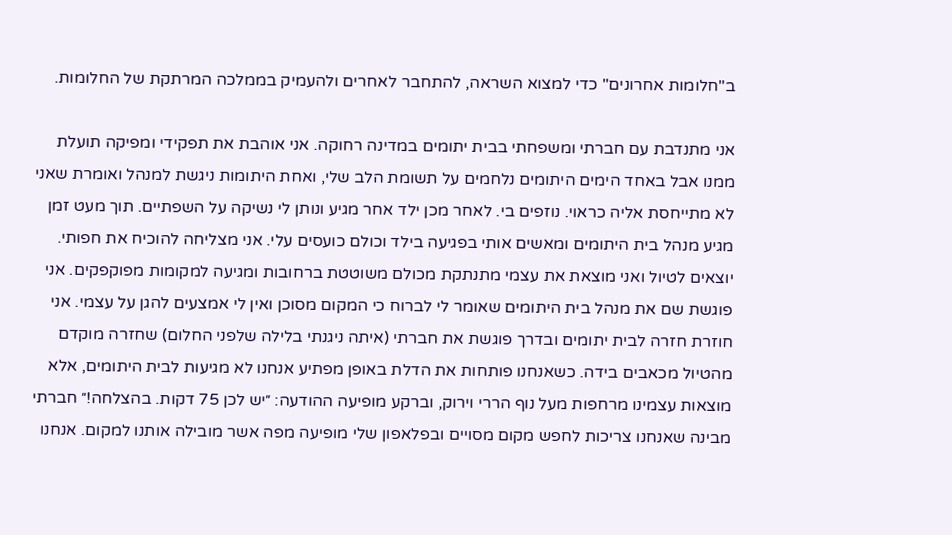ב"חלומות אחרונים" כדי למצוא השראה, להתחבר לאחרים ולהעמיק בממלכה המרתקת של החלומות.

אני מתנדבת עם חברתי ומשפחתי בבית יתומים במדינה רחוקה. אני אוהבת את תפקידי ומפיקה תועלת ממנו אבל באחד הימים היתומים נלחמים על תשומת הלב שלי, ואחת היתומות ניגשת למנהל ואומרת שאני לא מתייחסת אליה כראוי. נוזפים בי. לאחר מכן ילד אחר מגיע ונותן לי נשיקה על השפתיים. תוך מעט זמן מגיע מנהל בית היתומים ומאשים אותי בפגיעה בילד וכולם כועסים עלי. אני מצליחה להוכיח את חפותי. יוצאים לטיול ואני מוצאת את עצמי מתנתקת מכולם משוטטת ברחובות ומגיעה למקומות מפוקפקים. אני פוגשת שם את מנהל בית היתומים שאומר לי לברוח כי המקום מסוכן ואין לי אמצעים להגן על עצמי. אני חוזרת חזרה לבית יתומים ובדרך פוגשת את חברתי (איתה ניגנתי בלילה שלפני החלום) שחזרה מוקדם מהטיול מכאבים בידה. כשאנחנו פותחות את הדלת באופן מפתיע אנחנו לא מגיעות לבית היתומים, אלא מוצאות עצמינו מרחפות מעל נוף הררי וירוק, וברקע מופיעה ההודעה: ״יש לכן 75 דקות. בהצלחה!״ חברתי מבינה שאנחנו צריכות לחפש מקום מסויים ובפלאפון שלי מופיעה מפה אשר מובילה אותנו למקום. אנחנו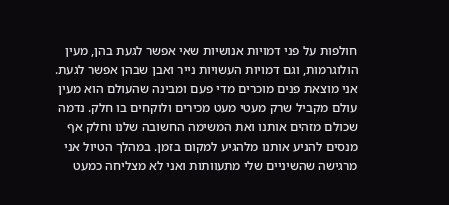חולפות על פני דמויות אנושיות שאי אפשר לגעת בהן, מעין הולוגרמות, וגם דמויות העשויות נייר ואבן שבהן אפשר לגעת. אני מוצאת פנים מוכרים מדי פעם ומבינה שהעולם הוא מעין עולם מקביל שרק מעטי מעט מכירים ולוקחים בו חלק. נדמה שכולם מזהים אותנו ואת המשימה החשובה שלנו וחלק אף מנסים להניע אותנו מלהגיע למקום בזמן. במהלך הטיול אני מרגישה שהשיניים שלי מתעוותות ואני לא מצליחה כמעט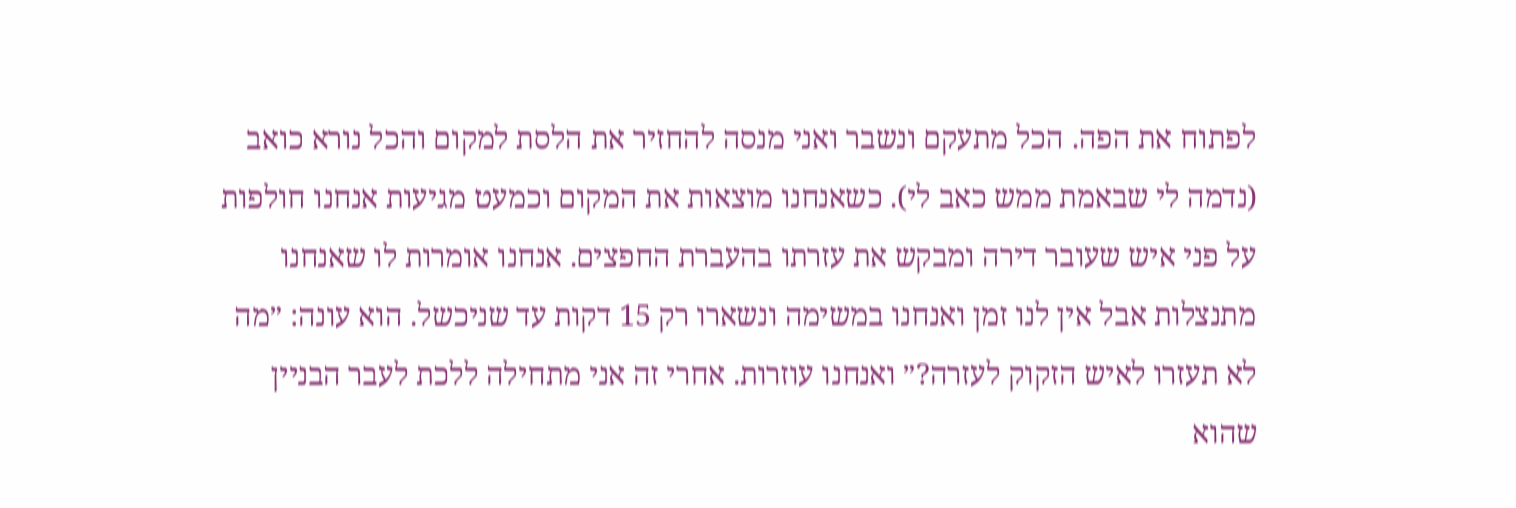לפתוח את הפה. הכל מתעקם ונשבר ואני מנסה להחזיר את הלסת למקום והכל נורא כואב (נדמה לי שבאמת ממש כאב לי). כשאנחנו מוצאות את המקום וכמעט מגיעות אנחנו חולפות על פני איש שעובר דירה ומבקש את עזרתו בהעברת החפצים. אנחנו אומרות לו שאנחנו מתנצלות אבל אין לנו זמן ואנחנו במשימה ונשארו רק 15 דקות עד שניכשל. הוא עונה: ״מה לא תעזרו לאיש הזקוק לעזרה?״ ואנחנו עוזרות. אחרי זה אני מתחילה ללכת לעבר הבניין שהוא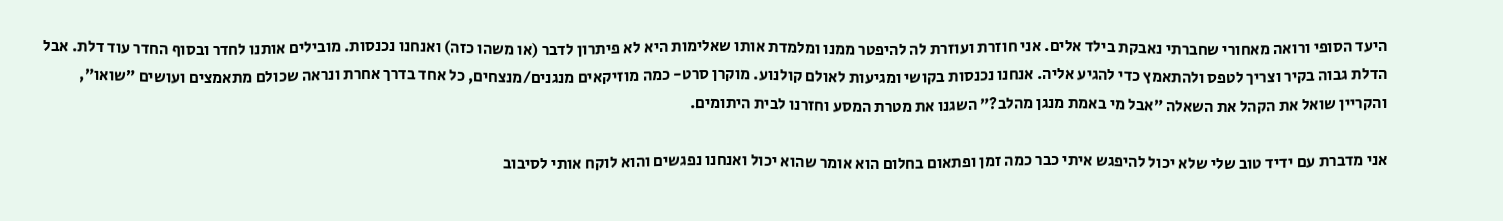היעד הסופי ורואה מאחורי שחברתי נאבקת בילד אלים. אני חוזרת ועוזרת לה להיפטר ממנו ומלמדת אותו שאלימות היא לא פיתרון לדבר (או משהו כזה) ואנחנו נכנסות. מובילים אותנו לחדר ובסוף החדר עוד דלת. אבל הדלת גבוה בקיר וצריך לטפס ולהתאמץ כדי להגיע אליה. אנחנו נכנסות בקושי ומגיעות לאולם קולנוע. מוקרן סרט- כמה מוזיקאים מנגנים/מנצחים, כל אחד בדרך אחרת ונראה שכולם מתאמצים ועושים ״שואו״, והקריין שואל את הקהל את השאלה ״אבל מי באמת מנגן מהלב?״ השגנו את מטרת המסע וחזרנו לבית היתומים.

אני מדברת עם ידיד טוב שלי שלא יכול להיפגש איתי כבר כמה זמן ופתאום בחלום הוא אומר שהוא יכול ואנחנו נפגשים והוא לוקח אותי לסיבוב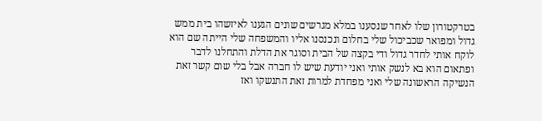בטרקטורון שלו לאחר שנסענו במלא מגרשים שונים הגענו לאיזשהו בית ממש גדול ומפואר שכביכול שלי בחלום ונכנסנו אליו והמשפחה שלי הייתה שם הוא לוקח אותי לחדר גדול ודי בקצה של הבית וסוגר את הדלת והתחלנו לדבר ופתאום הוא בא לנשק אותי ואני יודעת שיש לו חברה אבל בלי שום קשר זאת הנשיקה הראשונה שלי ואני מפחדת למרות זאת התנשקו ואז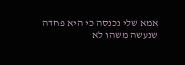אמא שלי נכנסה כי היא פחדה שנעשה משהו לא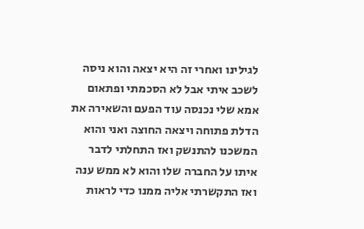לגילינו ואחרי זה היא יצאה והוא ניסה לשכב איתי אבל לא הסכמתי ופתאום אמא שלי נכנסה עוד הפעם והשאירה את הדלת פתוחה ויצאה החוצה ואני והוא המשכנו להתנשק ואז התחלתי לדבר איתו על החברה שלו והוא לא ממש ענה ואז התקשרתי אליה ממנו כדי לראות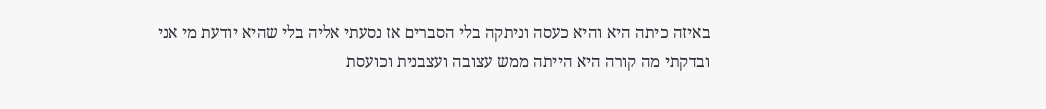באיזה כיתה היא והיא כעסה וניתקה בלי הסברים אז נסעתי אליה בלי שהיא יודעת מי אני ובדקתי מה קורה היא הייתה ממש עצובה ועצבנית וכועסת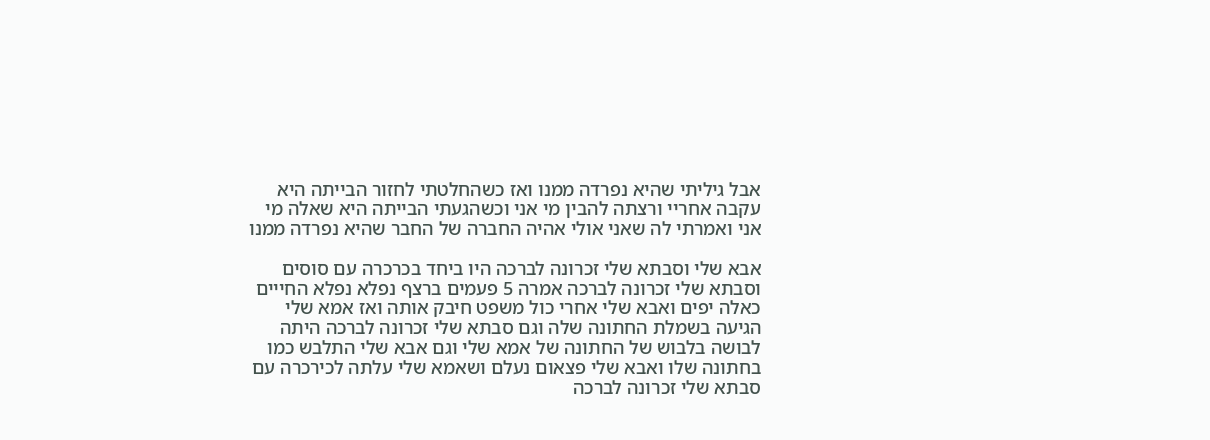אבל גיליתי שהיא נפרדה ממנו ואז כשהחלטתי לחזור הבייתה היא עקבה אחריי ורצתה להבין מי אני וכשהגעתי הבייתה היא שאלה מי אני ואמרתי לה שאני אולי אהיה החברה של החבר שהיא נפרדה ממנו

אבא שלי וסבתא שלי זכרונה לברכה היו ביחד בכרכרה עם סוסים וסבתא שלי זכרונה לברכה אמרה 5 פעמים ברצף נפלא נפלא החייים כאלה יפים ואבא שלי אחרי כול משפט חיבק אותה ואז אמא שלי הגיעה בשמלת החתונה שלה וגם סבתא שלי זכרונה לברכה היתה לבושה בלבוש של החתונה של אמא שלי וגם אבא שלי התלבש כמו בחתונה שלו ואבא שלי פצאום נעלם ושאמא שלי עלתה לכירכרה עם סבתא שלי זכרונה לברכה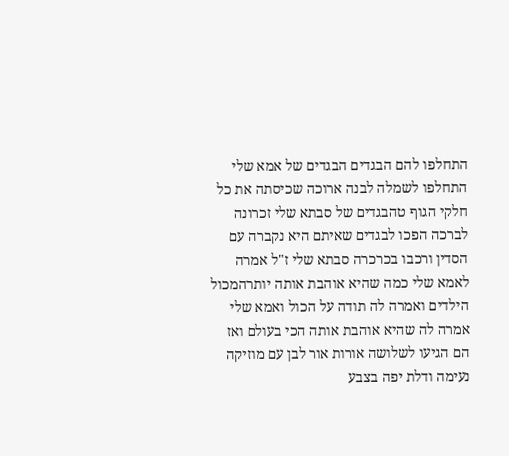התחלפו להם הבגדים הבגדים של אמא שלי התחלפו לשמלה לבנה ארוכה שכיסתה את כל חלקי הגוף טהבגדים של סבתא שלי זכרונה לברכה הפכו לבגדים שאיתם היא נקברה עם הסדין ורכבו בכרכרה סבתא שלי ז"ל אמרה לאמא שלי כמה שהיא אוהבת אותה יותרהמכול הילדים ואמרה לה תודה על הכול ואמא שלי אמרה לה שהיא אוהבת אותה הכי בעולם ואז הם הגיעו לשלושה אורות אור לבן עם מוזיקה נעימה ודלת יפה בצבע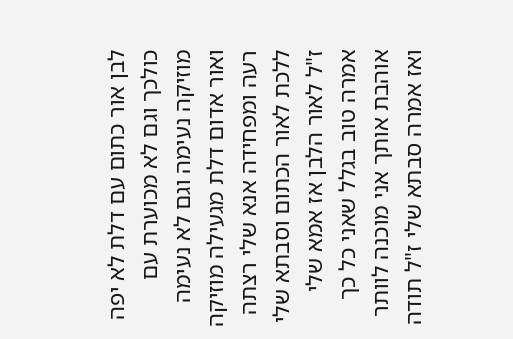לבן אור כתום עם דלת לא יפה כולכך וגם לא מכוערת עם מוזיקה נעימה וגם לא נעימה ואור אדום דלת מגעילה מוזיקה רעה ומפחידה אנא שלי רצתה ללכת לאור הכתום וסבתא שלי ז"ל לאור הלבן אז אמא שלי אמרה טוב בגלל שאני כל כך אוהבת אותך אני מוכנה לוותר ואז אמרה סבתא שלי ז"ל תודה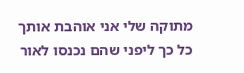מתוקה שלי אני אוהבת אותך כל כך ליפני שהם נכנסו לאור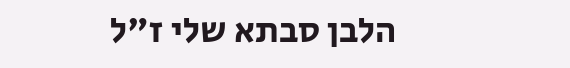הלבן סבתא שלי ז"ל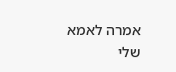אמרה לאמא שלי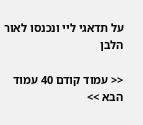על תדאגי ליי ונכנסו לאור הלבן

<< עמוד קודם 40 עמוד הבא >>